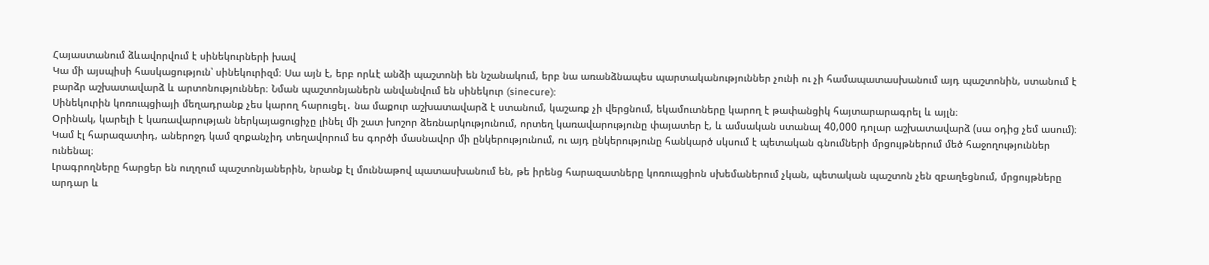Հայաստանում ձևավորվում է սինեկուրների խավ
Կա մի այսպիսի հասկացություն՝ սինեկուրիզմ։ Սա այն է, երբ որևէ անձի պաշտոնի են նշանակում, երբ նա առանձնապես պարտականություններ չունի ու չի համապատասխանում այդ պաշտոնին, ստանում է բարձր աշխատավարձ և արտոնություններ։ Նման պաշտոնյաներն անվանվում են սինեկուր (sinecure):
Սինեկուրին կոռուպցիայի մեղադրանք չես կարող հարուցել․ նա մաքուր աշխատավարձ է ստանում, կաշառք չի վերցնում, եկամուտները կարող է թափանցիկ հայտարարագրել և այլն։
Օրինակ, կարելի է կառավարության ներկայացուցիչը լինել մի շատ խոշոր ձեռնարկությունում, որտեղ կառավարությունը փայատեր է, և ամսական ստանալ 40,000 դոլար աշխատավարձ (սա օդից չեմ ասում)։ Կամ էլ հարազատիդ, աներոջդ կամ զոքանչիդ տեղավորում ես գործի մասնավոր մի ընկերությունում, ու այդ ընկերությունը հանկարծ սկսում է պետական գնումների մրցույթներում մեծ հաջողություններ ունենալ։
Լրագրողները հարցեր են ուղղում պաշտոնյաներին, նրանք էլ մուննաթով պատասխանում են, թե իրենց հարազատները կոռուպցիոն սխեմաներում չկան, պետական պաշտոն չեն զբաղեցնում, մրցույթները արդար և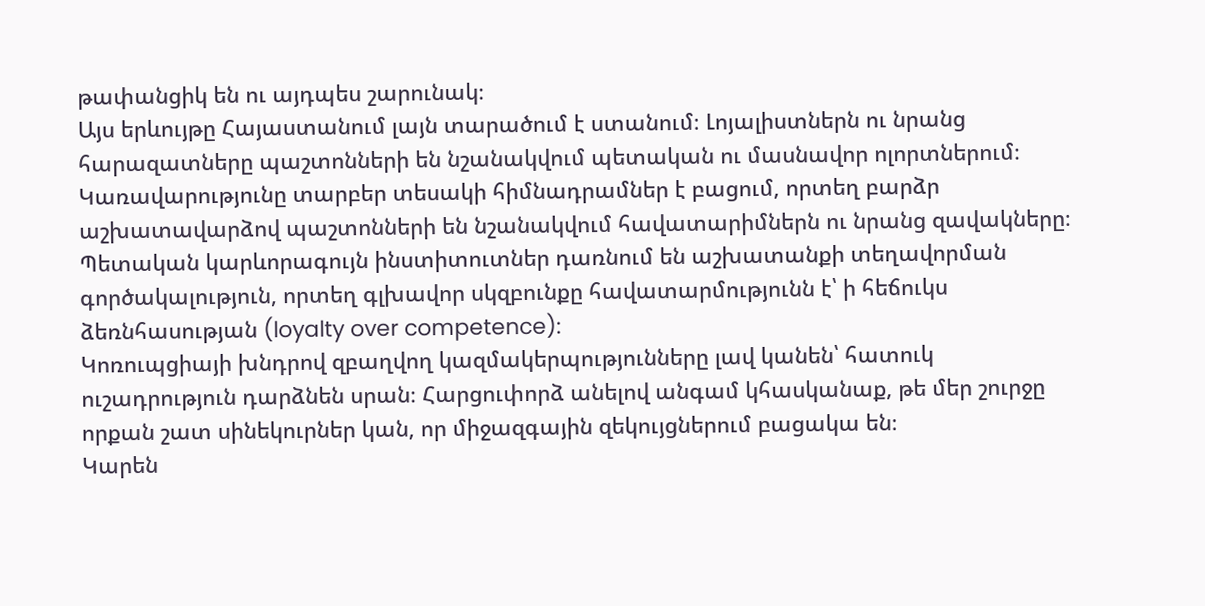թափանցիկ են ու այդպես շարունակ։
Այս երևույթը Հայաստանում լայն տարածում է ստանում։ Լոյալիստներն ու նրանց հարազատները պաշտոնների են նշանակվում պետական ու մասնավոր ոլորտներում։ Կառավարությունը տարբեր տեսակի հիմնադրամներ է բացում, որտեղ բարձր աշխատավարձով պաշտոնների են նշանակվում հավատարիմներն ու նրանց զավակները։ Պետական կարևորագույն ինստիտուտներ դառնում են աշխատանքի տեղավորման գործակալություն, որտեղ գլխավոր սկզբունքը հավատարմությունն է՝ ի հեճուկս ձեռնհասության (loyalty over competence):
Կոռուպցիայի խնդրով զբաղվող կազմակերպությունները լավ կանեն՝ հատուկ ուշադրություն դարձնեն սրան։ Հարցուփորձ անելով անգամ կհասկանաք, թե մեր շուրջը որքան շատ սինեկուրներ կան, որ միջազգային զեկույցներում բացակա են։
Կարեն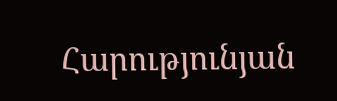Հարությունյան